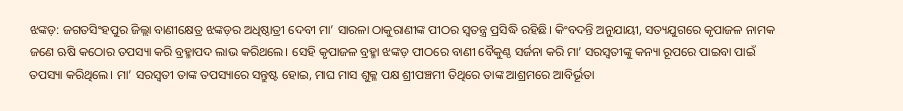ଝଙ୍କଡ଼: ଜଗତସିଂହପୁର ଜିଲ୍ଲା ବାଣୀକ୍ଷେତ୍ର ଝଙ୍କଡ଼ର ଅଧିଷ୍ଠାତ୍ରୀ ଦେବୀ ମା’ ସାରଳା ଠାକୁରାଣୀଙ୍କ ପୀଠର ସ୍ବତନ୍ତ୍ର ପ୍ରସିଦ୍ଧି ରହିଛି। କିଂବଦନ୍ତି ଅନୁଯାୟୀ, ସତ୍ୟଯୁଗରେ କୃପାଜଳ ନାମକ ଜଣେ ଋଷି କଠୋର ତପସ୍ୟା କରି ବ୍ରହ୍ମାପଦ ଲାଭ କରିଥଲେ। ସେହି କୃପାଜଳ ବ୍ରହ୍ମା ଝଙ୍କଡ଼ ପୀଠରେ ବାଣୀ ବୈକୁଣ୍ଠ ସର୍ଜନା କରି ମା’ ସରସ୍ୱତୀଙ୍କୁ କନ୍ୟା ରୂପରେ ପାଇବା ପାଇଁ ତପସ୍ୟା କରିଥିଲେ। ମା’ ସରସ୍ୱତୀ ତାଙ୍କ ତପସ୍ୟାରେ ସନ୍ତୁଷ୍ଟ ହୋଇ, ମାଘ ମାସ ଶୁକ୍ଳ ପକ୍ଷ ଶ୍ରୀପଞ୍ଚମୀ ତିଥିରେ ତାଙ୍କ ଆଶ୍ରମରେ ଆବିର୍ଭୂତା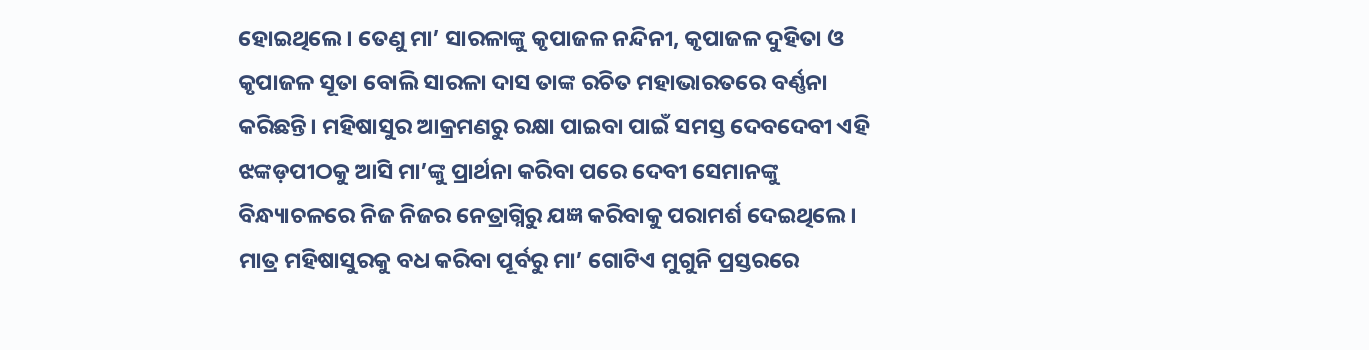ହୋଇଥିଲେ। ତେଣୁ ମା’ ସାରଳାଙ୍କୁ କୃପାଜଳ ନନ୍ଦିନୀ, କୃପାଜଳ ଦୁହିତା ଓ କୃପାଜଳ ସୂତା ବୋଲି ସାରଳା ଦାସ ତାଙ୍କ ରଚିତ ମହାଭାରତରେ ବର୍ଣ୍ଣନା କରିଛନ୍ତି। ମହିଷାସୁର ଆକ୍ରମଣରୁ ରକ୍ଷା ପାଇବା ପାଇଁ ସମସ୍ତ ଦେବଦେବୀ ଏହି ଝଙ୍କଡ଼ପୀଠକୁ ଆସି ମା’ଙ୍କୁ ପ୍ରାର୍ଥନା କରିବା ପରେ ଦେବୀ ସେମାନଙ୍କୁ ବିନ୍ଧ୍ୟାଚଳରେ ନିଜ ନିଜର ନେତ୍ରାଗ୍ନିରୁ ଯଜ୍ଞ କରିବାକୁ ପରାମର୍ଶ ଦେଇଥିଲେ। ମାତ୍ର ମହିଷାସୁରକୁ ବଧ କରିବା ପୂର୍ବରୁ ମା’ ଗୋଟିଏ ମୁଗୁନି ପ୍ରସ୍ତରରେ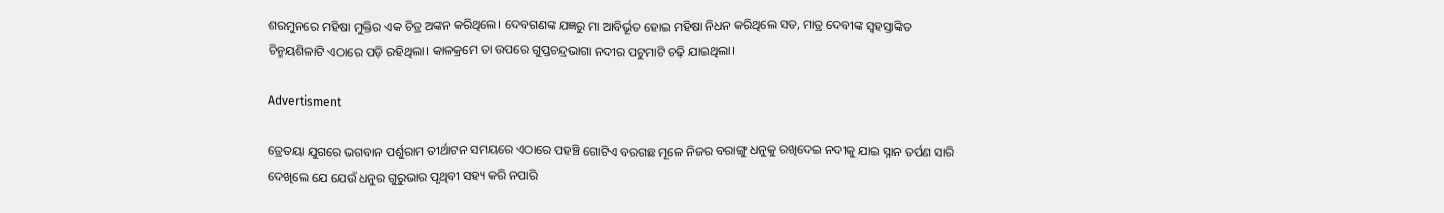ଶରମୁନରେ ମହିଷା ମୁକ୍ତିର ଏକ ଚିତ୍ର ଅଙ୍କନ କରିଥିଲେ। ଦେବଗଣଙ୍କ ଯଜ୍ଞରୁ ମା ଆବିର୍ଭୂତ ହୋଇ ମହିଷା ନିଧନ କରିଥିଲେ ସତ, ମାତ୍ର ଦେବୀଙ୍କ ସ୍ୱହସ୍ତାଙ୍କିତ ଚିନ୍ମୟଶିଳାଟି ଏଠାରେ ପଡ଼ି ରହିଥିଲା। କାଳକ୍ରମେ ତା ଉପରେ ଗୁପ୍ତଚନ୍ଦ୍ରଭାଗା ନଦୀର ପଟୁମାଟି ଚଢ଼ି ଯାଇଥିଲା।

Advertisment

ତ୍ରେତୟା ଯୁଗରେ ଭଗବାନ ପର୍ଶୁରାମ ତୀର୍ଥାଟନ ସମୟରେ ଏଠାରେ ପହଞ୍ଚି ଗୋଟିଏ ବରଗଛ ମୂଳେ ନିଜର ବରାଙ୍ଗୁ ଧନୁକୁ ରଖିଦେଇ ନଦୀକୁ ଯାଇ ସ୍ନାନ ତର୍ପଣ ସାରି ଦେଖିଲେ ଯେ ଯେଉଁ ଧନୁର ଗୁରୁଭାର ପୃଥିବୀ ସହ୍ୟ କରି ନପାରି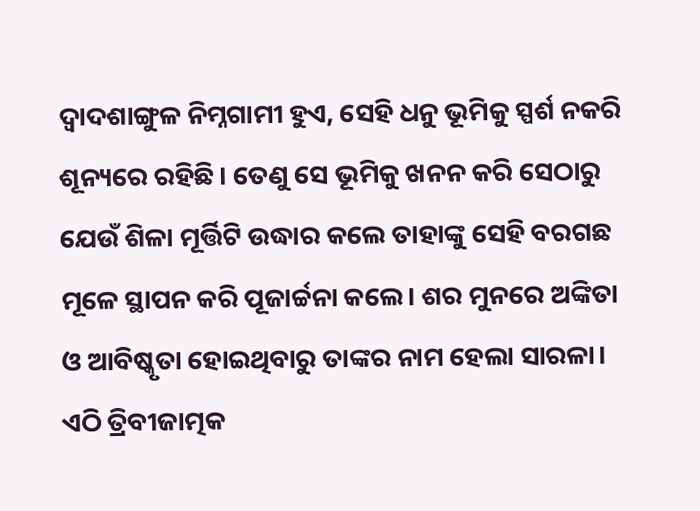ଦ୍ୱାଦଶାଙ୍ଗୁଳ ନିମ୍ନଗାମୀ ହୁଏ, ସେହି ଧନୁ ଭୂମିକୁ ସ୍ପର୍ଶ ନକରି ଶୂନ୍ୟରେ ରହିଛି। ତେଣୁ ସେ ଭୂମିକୁ ଖନନ କରି ସେଠାରୁ ଯେଉଁ ଶିଳା ମୂର୍ତ୍ତିଟି ଉଦ୍ଧାର କଲେ ତାହାଙ୍କୁ ସେହି ବରଗଛ ମୂଳେ ସ୍ଥାପନ କରି ପୂଜାର୍ଚ୍ଚନା କଲେ। ଶର ମୁନରେ ଅଙ୍କିତା ଓ ଆବିଷ୍କୃତା ହୋଇଥିବାରୁ ତାଙ୍କର ନାମ ହେଲା ସାରଳା। ଏଠି ତ୍ରିବୀଜାତ୍ମକ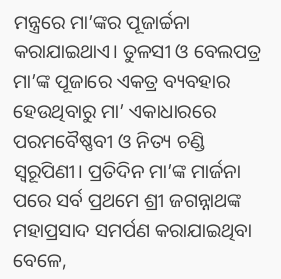ମନ୍ତ୍ରରେ ମା’ଙ୍କର ପୂଜାର୍ଚ୍ଚନା କରାଯାଇଥାଏ। ତୁଳସୀ ଓ ବେଲପତ୍ର ମା’ଙ୍କ ପୂଜାରେ ଏକତ୍ର ବ୍ୟବହାର ହେଉଥିବାରୁ ମା’ ଏକାଧାରରେ ପରମବୈଷ୍ଣବୀ ଓ ନିତ୍ୟ ଚଣ୍ଡି ସ୍ୱରୂପିଣୀ। ପ୍ରତିଦିନ ମା’ଙ୍କ ମାର୍ଜନା ପରେ ସର୍ବ ପ୍ରଥମେ ଶ୍ରୀ ଜଗନ୍ନାଥଙ୍କ ମହାପ୍ରସାଦ ସମର୍ପଣ କରାଯାଇଥିବା ବେଳେ,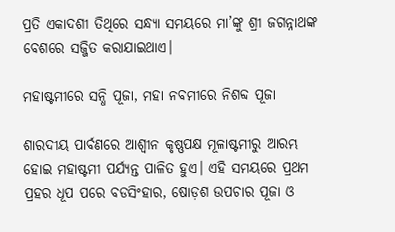ପ୍ରତି ଏକାଦଶୀ ତିଥିରେ ସନ୍ଧ୍ୟା ସମୟରେ ମା’ଙ୍କୁ ଶ୍ରୀ ଜଗନ୍ନାଥଙ୍କ ବେଶରେ ସଜ୍ଜିତ କରାଯାଇଥାଏ।

ମହାଷ୍ଟମୀରେ ସନ୍ଧି ପୂଜା, ମହା ନବମୀରେ ନିଶବ୍ଦ ପୂଜା

ଶାରଦୀୟ ପାର୍ବଣରେ ଆଶ୍ବୀନ କୃଷ୍ଣପକ୍ଷ ମୂଳାଷ୍ଟମୀରୁ ଆରମ୍ଭ ହୋଇ ମହାଷ୍ଟମୀ ପର୍ଯ୍ୟନ୍ତ ପାଳିତ ହୁଏ। ଏହି ସମୟରେ ପ୍ରଥମ ପ୍ରହର ଧୂପ ପରେ ବଡସିଂହାର, ଷୋଡ଼ଶ ଉପଚାର ପୂଜା ଓ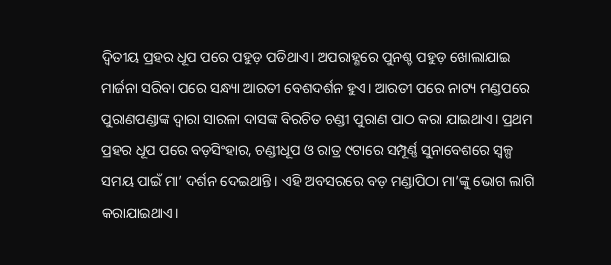ଦ୍ବିତୀୟ ପ୍ରହର ଧୂପ ପରେ ପହୁଡ଼ ପଡିଥାଏ। ଅପରାହ୍ଣରେ ପୁନଶ୍ଚ ପହୁଡ଼ ଖୋଲାଯାଇ ମାର୍ଜନା ସରିବା ପରେ ସନ୍ଧ୍ୟା ଆରତୀ ବେଶଦର୍ଶନ ହୁଏ। ଆରତୀ ପରେ ନାଟ୍ୟ ମଣ୍ଡପରେ ପୁରାଣପଣ୍ଡାଙ୍କ ଦ୍ୱାରା ସାରଳା ଦାସଙ୍କ ବିରଚିତ ଚଣ୍ଡୀ ପୁରାଣ ପାଠ କରା ଯାଇଥାଏ। ପ୍ରଥମ ପ୍ରହର ଧୂପ ପରେ ବଡ଼ସିଂହାର, ଚଣ୍ଡୀଧୂପ ଓ ରାତ୍ର ୯ଟାରେ ସମ୍ପୂର୍ଣ୍ଣ ସୁନାବେଶରେ ସ୍ୱଳ୍ପ ସମୟ ପାଇଁ ମା’ ଦର୍ଶନ ଦେଇଥାନ୍ତି। ଏହି ଅବସରରେ ବଡ଼ ମଣ୍ଡାପିଠା ମା’ଙ୍କୁ ଭୋଗ ଲାଗି କରାଯାଇଥାଏ।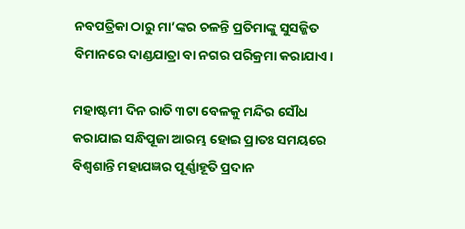ନବପତ୍ରିକା ଠାରୁ ମା’ଙ୍କର ଚଳନ୍ତି ପ୍ରତିମାଙ୍କୁ ସୁସଜ୍ଜିତ ବିମାନରେ ଦାଣ୍ଡଯାତ୍ରା ବା ନଗର ପରିକ୍ରମା କରାଯାଏ।

ମହାଷ୍ଟମୀ ଦିନ ରାତି ୩ଟା ବେଳକୁ ମନ୍ଦିର ସୌଧ କରାଯାଇ ସନ୍ଧିପୂଜା ଆରମ୍ଭ ହୋଇ ପ୍ରାତଃ ସମୟରେ ବିଶ୍ୱଶାନ୍ତି ମହାଯଜ୍ଞର ପୂର୍ଣ୍ଣାହୂତି ପ୍ରଦାନ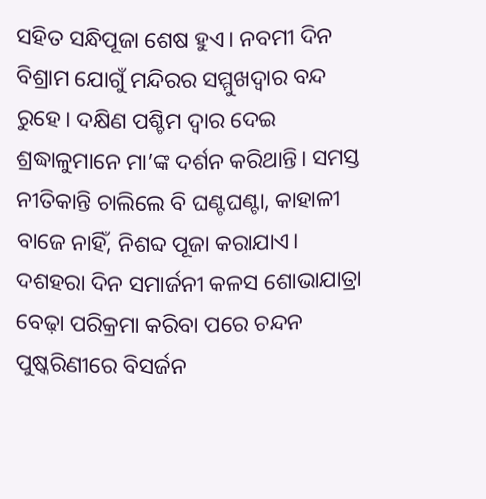ସହିତ ସନ୍ଧିପୂଜା ଶେଷ ହୁଏ। ନବମୀ ଦିନ ବିଶ୍ରାମ ଯୋଗୁଁ ମନ୍ଦିରର ସମ୍ମୁଖଦ୍ୱାର ବନ୍ଦ ରୁହେ। ଦକ୍ଷିଣ ପଶ୍ଚିମ ଦ୍ୱାର ଦେଇ ଶ୍ରଦ୍ଧାଳୁମାନେ ମା’ଙ୍କ ଦର୍ଶନ କରିଥାନ୍ତି। ସମସ୍ତ ନୀତିକାନ୍ତି ଚାଲିଲେ ବି ଘଣ୍ଟଘଣ୍ଟା, କାହାଳୀ ବାଜେ ନାହିଁ, ନିଶବ୍ଦ ପୂଜା କରାଯାଏ। ଦଶହରା ଦିନ ସମାର୍ଜନୀ କଳସ ଶୋଭାଯାତ୍ରା ବେଢ଼ା ପରିକ୍ରମା କରିବା ପରେ ଚନ୍ଦନ ପୁଷ୍କରିଣୀରେ ବିସର୍ଜନ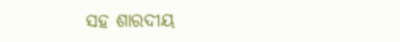ସହ ଶାରଦୀୟ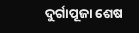ଦୁର୍ଗାପୂଜା ଶେଷ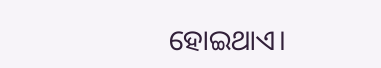ହୋଇଥାଏ।